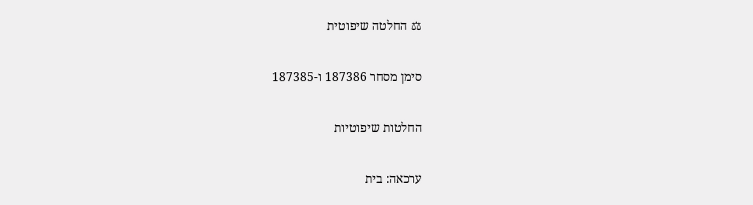⚖ החלטה שיפוטית

סימן מסחר 187386 ו-187385

החלטות שיפוטיות

ערכאה: בית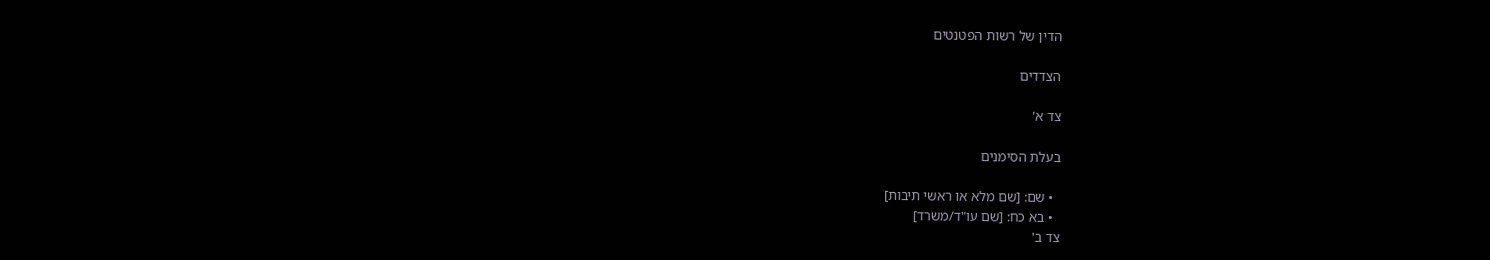הדין של רשות הפטנטים

הצדדים

צד א'

בעלת הסימנים

  • שם: [שם מלא או ראשי תיבות]
  • בא כח: [שם עו"ד/משרד]
צד ב'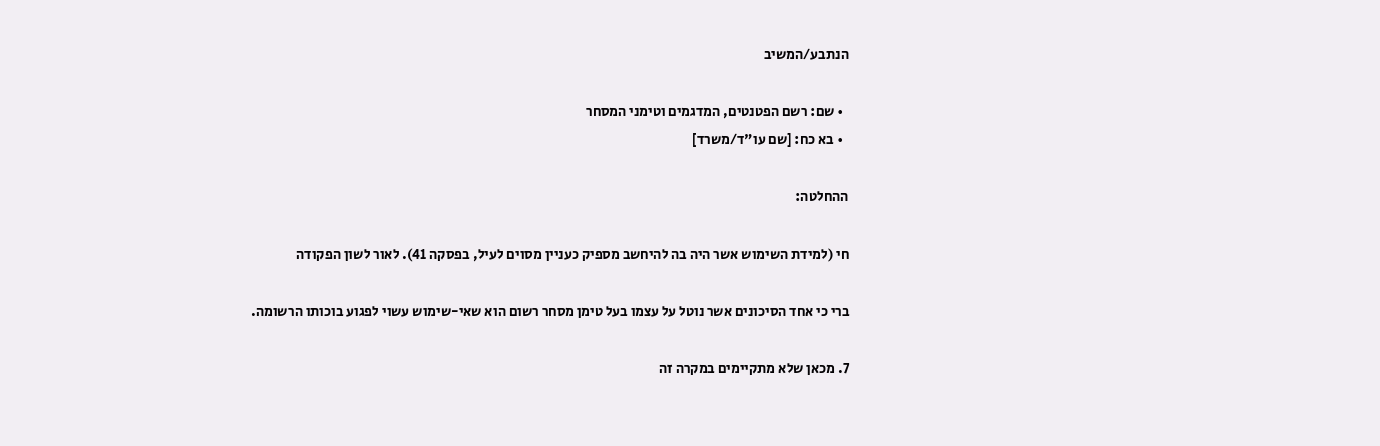הנתבע/המשיב

  • שם: רשם הפטנטים, המדגמים וטימני המסחר
  • בא כח: [שם עו"ד/משרד]

ההחלטה:

חי (למידת השימוש אשר היה בה להיחשב מספיק כעניין מסוים לעיל, בפסקה 41). לאור לשון הפקודה

ברי כי אחד הסיכונים אשר נוטל על עצמו בעל טימן מסחר רשום הוא שאי-שימוש עשוי לפגוע בוכותו הרשומה.

7. מכאן שלא מתקיימים במקרה זה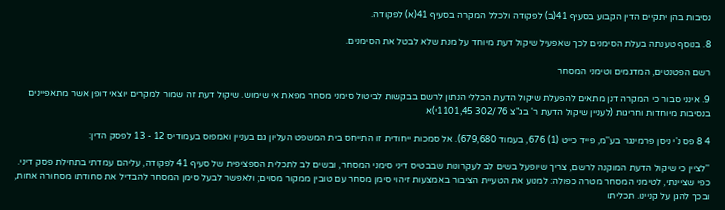נסיבות בהן יתקיים הדין הקבוע בסעיף 41(ב) לפקודה ולכלל המקרה בסעיף 41(א) לפקודה.

8. בנוסף טענתה בעלת הסימנים לכך שאפעיל שיקול דעת מיוחד על מנת שלא לבטל את הסימנים.

רשם הפטנטים, המדגמים וטימני המסחר

9. אינני סבור כי המקרה דנן מתאים להפעלת שיקול הדעת הכללי הנתון לרשם בבקשות לביטול סימני מסחר מפאת אי שימוש. שיקול דעת זה שמור למקרים יוצאי דופן אשר מתאפיינים בנסיבות מיוחדות וחריגות (לעניין שיקול הדעת ר' בג"צ 302/76 1101,45י)א

4 8 פס נ'י ניסן פרמינגר בע''מ, פייד כייט (1) 676, בעמוד 679,680). אל סמכות ייחודית זו התייחס בית המשפט העליון גם בעניין ואמפוס בעמודיס 12 - 13 לפסק הדין:

''לציין כי שיקול הדעת המוקנה לרשם, צריך שיופעל בשים לב לעקרונות שבבטיס דיני סימני המסחר, ובשים לב לתכלית הספציפית של סעיף 41 לפקודה, עליהם עמדתי בתחילת פסק דיני. כפי שציינתי, לטימני המסחר מטרה כפולה: למנוע את הטעיית הציבור באמצעות זיהוי סימן מסחר עם טובין ממקור מסוים; ולאפשר לבעל סימן המסחר להבדיל את סחודתו מסחורה אחות, ובכך להגן על קניינו. תכליתו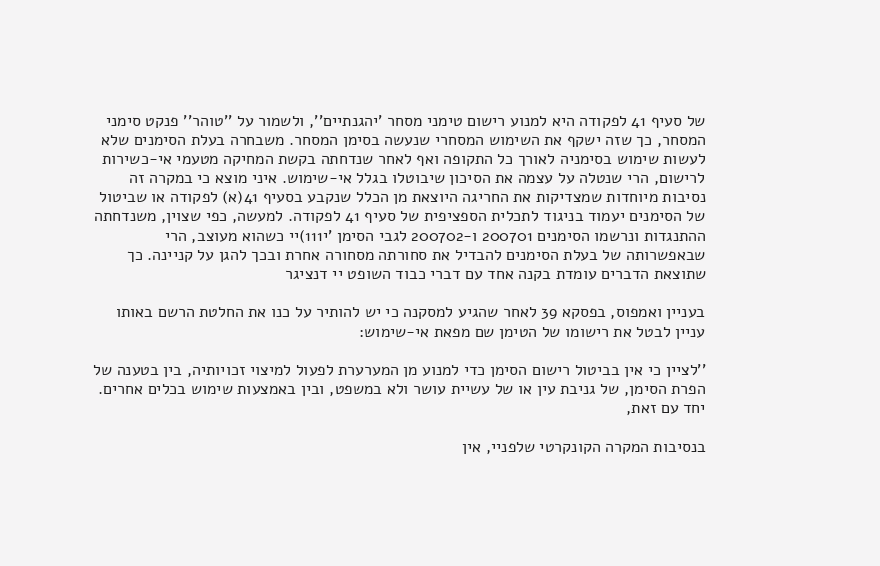של סעיף 41 לפקודה היא למנוע רישום טימני מסחר 'יהגנתיים'', ולשמור על ''טוהר'' פנקט סימני המסחר, כך שזה ישקף את השימוש המסחרי שנעשה בסימן המסחר. משבחרה בעלת הסימנים שלא לעשות שימוש בסימניה לאורך כל התקופה ואף לאחר שנדחתה בקשת המחיקה מטעמי אי-כשירות לרישום, הרי שנטלה על עצמה את הסיכון שיבוטלו בגלל אי-שימוש. איני מוצא כי במקרה זה נסיבות מיוחדות שמצדיקות את החריגה היוצאת מן הכלל שנקבע בסעיף 41(א) לפקודה או שביטול של הסימנים יעמוד בניגוד לתכלית הספציפית של סעיף 41 לפקודה. למעשה, כפי שצוין, משנדחתה ההתנגדות ונרשמו הסימנים 200701 ו-200702 לגבי הסימן 'י111)יי כשהוא מעוצב, הרי שבאפשרותה של בעלת הסימנים להבדיל את סחורתה מסחורה אחרת ובכך להגן על קניינה. כך שתוצאת הדברים עומדת בקנה אחד עם דברי כבוד השופט יי דנציגר

בעניין ואמפוס, בפסקא 39 לאחר שהגיע למסקנה כי יש להותיר על כנו את החלטת הרשם באותו עניין לבטל את רישומו של הטימן שם מפאת אי-שימוש:

''לציין כי אין בביטול רישום הסימן כדי למנוע מן המערערת לפעול למיצוי זכויותיה, בין בטענה של הפרת הסימן, של גניבת עין או של עשיית עושר ולא במשפט, ובין באמצעות שימוש בכלים אחרים. יחד עם זאת,

בנסיבות המקרה הקונקרטי שלפניי, אין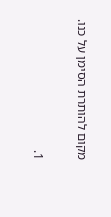מקום להותרת הסימן על כנו.

1.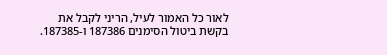לאור כל האמור לעיל, הריני לקבל את בקשת ביטול הסימנים 187386 ו-187385.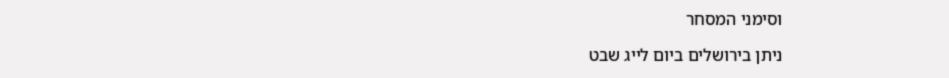וסימני המסחר

ניתן בירושלים ביום לייג שבט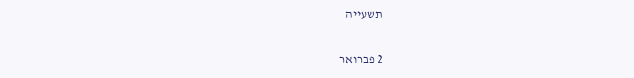תשעייה

2 פברואר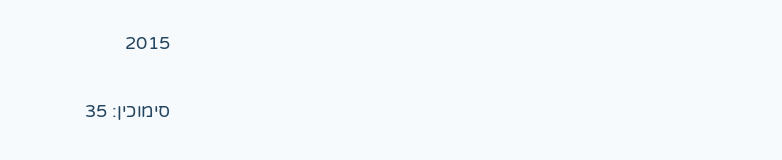2015

סימוכין: 35